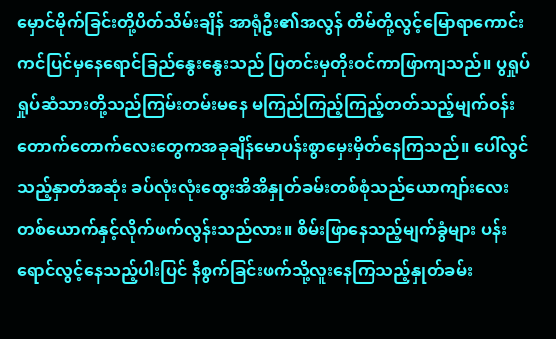မှောင်မိုက်ခြင်းတို့ပိတ်သိမ်းချိန် အာရုံဦး၏အလွန် တိမ်တို့လွင့်မြောရာကောင်းကင်ပြင်မှနေရောင်ခြည်နွေးနွေးသည် ပြတင်းမှတိုးဝင်ကာဖြာကျသည်။ ပွရှုပ်ရှုပ်ဆံသားတို့သည်ကြမ်းတမ်းမနေ မကြည်ကြည့်ကြည့်တတ်သည့်မျက်ဝန်းတောက်တောက်လေးတွေကအခုချိန်မောပန်းစွာမှေးမှိတ်နေကြသည်။ ပေါ်လွင်သည့်နှာတံအဆုံး ခပ်လုံးလုံးထွေးအိအိနှုတ်ခမ်းတစ်စုံသည်ယောကျာ်းလေးတစ်ယောက်နှင့်လိုက်ဖက်လွန်းသည်လား။ စိမ်းဖြာနေသည့်မျက်ခွံများ ပန်းရောင်လွင့်နေသည့်ပါးပြင် နီစွက်ခြင်းဖက်သို့လူးနေကြသည့်နှုတ်ခမ်း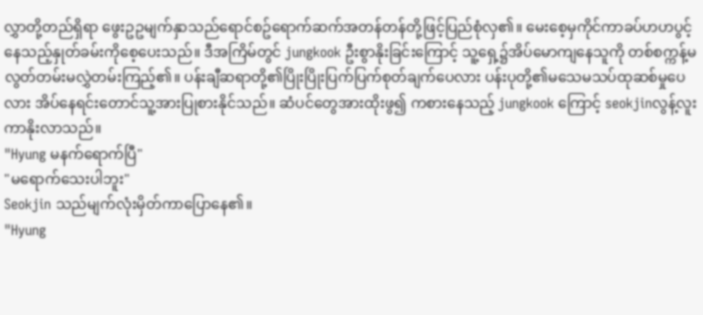လွှာတို့တည်ရှိရာ ဖွေးဥဥမျက်နှာသည်ရောင်စဥ်ရောက်ဆက်အတန်တန်တို့ဖြင့်ပြည်စုံလှ၏။ မေးစေ့မှကိုင်ကာခပ်ဟဟပွင့်နေသည့်နှုတ်ခမ်းကိုစေ့ပေးသည်။ ဒီအကြိမ်တွင် jungkook ဦးစွာနိုးခြင်းကြောင့် သူ့ရှေ့၌အိပ်မောကျနေသူကို တစ်စက္ကန့်မလွတ်တမ်းမလွှဲတမ်းကြည့်၏။ ပန်းချီဆရာတို့၏ပြိုးပြိုးပြက်ပြက်စုတ်ချက်ပေလား ပန်းပုတို့၏မသေမသပ်ထုဆစ်မှုပေလား အိပ်နေရင်းတောင်သူ့အားပြုစားနိုင်သည်။ ဆံပင်တွေအားထိုးဖွ၍ ကစားနေသည့် jungkook ကြောင့် seokjinလွန့်လူးကာနိုးလာသည်။
"Hyung မနက်ရောက်ပြီ"
"မရောက်သေးပါဘူး"
Seokjin သည်မျက်လုံးမှိတ်ကာပြောနေ၏။
"Hyung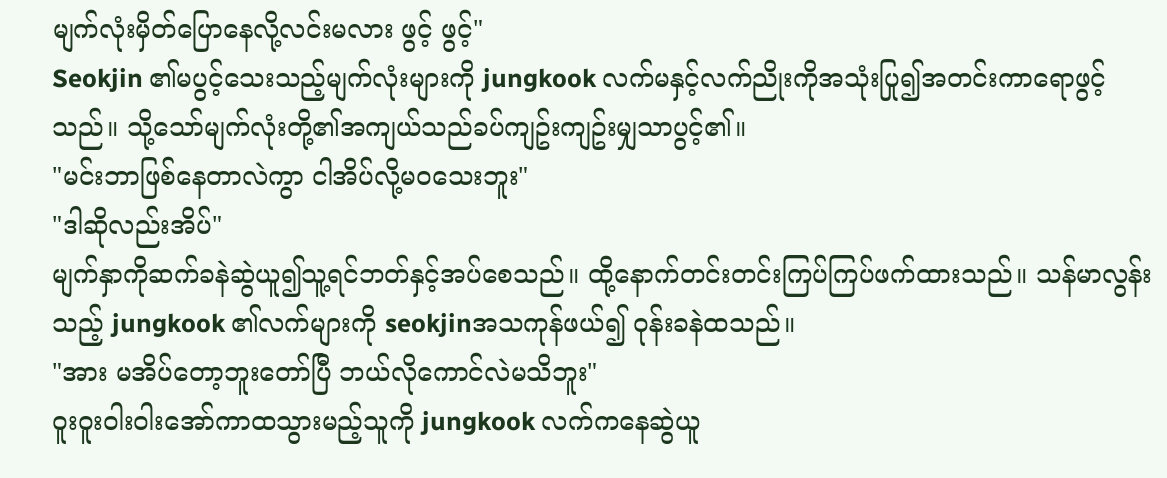မျက်လုံးမှိတ်ပြောနေလို့လင်းမလား ဖွင့် ဖွင့်"
Seokjin ၏မပွင့်သေးသည့်မျက်လုံးများကို jungkook လက်မနှင့်လက်ညိုးကိုအသုံးပြု၍အတင်းကာရောဖွင့်သည်။ သို့သော်မျက်လုံးတို့၏အကျယ်သည်ခပ်ကျဥ်းကျဥ်းမျှသာပွင့်၏။
"မင်းဘာဖြစ်နေတာလဲကွာ ငါအိပ်လို့မဝသေးဘူး"
"ဒါဆိုလည်းအိပ်"
မျက်နှာကိုဆက်ခနဲဆွဲယူ၍သူ့ရင်ဘတ်နှင့်အပ်စေသည်။ ထို့နောက်တင်းတင်းကြပ်ကြပ်ဖက်ထားသည်။ သန်မာလွန်းသည့် jungkook ၏လက်များကို seokjinအသကုန်ဖယ်၍ ဝုန်းခနဲထသည်။
"အား မအိပ်တော့ဘူးတော်ပြီ ဘယ်လိုကောင်လဲမသိဘူး"
ဝူးဝူးဝါးဝါးအော်ကာထသွားမည့်သူကို jungkook လက်ကနေဆွဲယူ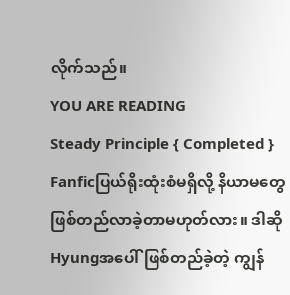လိုက်သည်။
YOU ARE READING
Steady Principle { Completed }
Fanficပြယ်ရိုးထုံးစံမရှိလို့ နိယာမတွေဖြစ်တည်လာခဲ့တာမဟုတ်လား။ ဒါဆိုHyungအပေါ်ဖြစ်တည်ခဲ့တဲ့ ကျွန်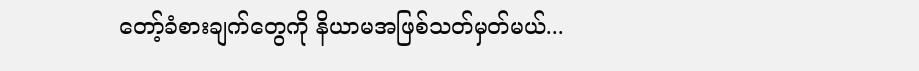တော့်ခံစားချက်တွေကို နိယာမအဖြစ်သတ်မှတ်မယ်...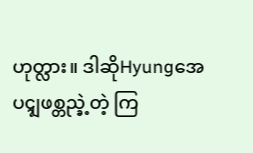ဟုတ္လား။ ဒါဆိုHyungအေပၚျဖစ္တည္ခဲ့တဲ့ ကြ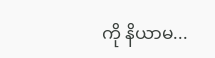ကို နိယာမ...